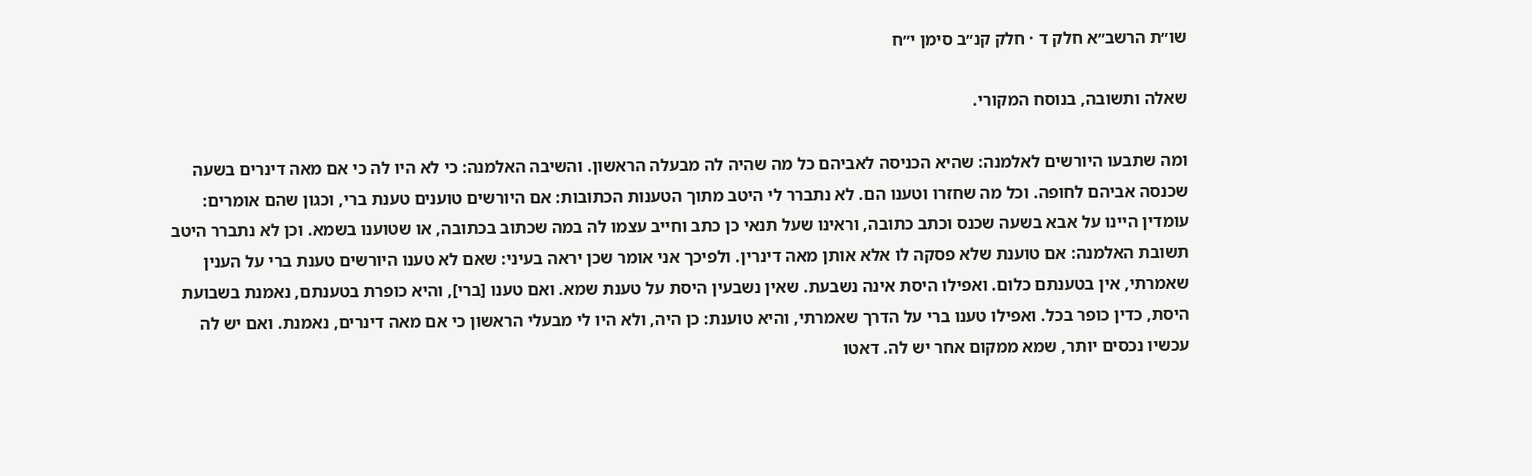שו״ת הרשב״א חלק ד · חלק קנ״ב סימן י״ח

שאלה ותשובה, בנוסח המקורי.

ומה שתבעו היורשים לאלמנה: שהיא הכניסה לאביהם כל מה שהיה לה מבעלה הראשון. והשיבה האלמנה: כי לא היו לה כי אם מאה דינרים בשעה שכנסה אביהם לחופה. וכל מה שחזרו וטענו הם. לא נתברר לי היטב מתוך הטענות הכתובות: אם היורשים טוענים טענת ברי, וכגון שהם אומרים: עומדין היינו על אבא בשעה שכנס וכתב כתובה, וראינו שעל תנאי כן כתב וחייב עצמו לה במה שכתוב בכתובה, או שטוענו בשמא. וכן לא נתברר היטב תשובת האלמנה: אם טוענת שלא פסקה לו אלא אותן מאה דינרין. ולפיכך אני אומר שכן יראה בעיני: שאם לא טענו היורשים טענת ברי על הענין שאמרתי, אין בטענתם כלום. ואפילו היסת אינה נשבעת. שאין נשבעין היסת על טענת שמא. ואם טענו [ברי], והיא כופרת בטענתם, נאמנת בשבועת היסת, כדין כופר בכל. ואפילו טענו ברי על הדרך שאמרתי, והיא טוענת: כן היה, ולא היו לי מבעלי הראשון כי אם מאה דינרים, נאמנת. ואם יש לה עכשיו נכסים יותר, שמא ממקום אחר יש לה. דאטו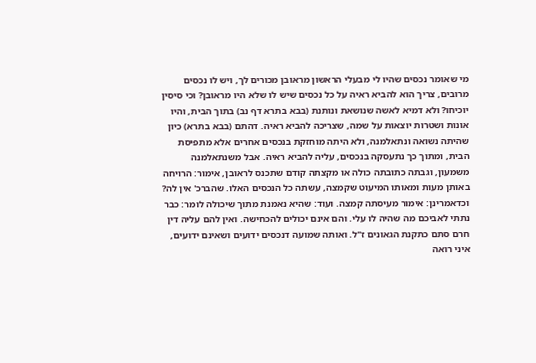מי שאומר נכסים שהיו לי מבעלי הראשון מראובן מכורים לך, ויש לו נכסים מרובים, צריך הוא להביא ראיה על כל נכסים שיש לו שלא היו מראובן? וכי סיסין יוכיחו? ולא דמיא לאשה שנושאת ונותנת (בבא בתרא דף נב) בתוך הבית, והיו אונות ושטרות יוצאות על שמה, שצריכה להביא ראיה. דהתם (בבא בתרא) כיון שהיתה נשואה ונתאלמנה, ולא היתה מוחזקת בנכסים אחרים אלא מתפיסת הבית, ומתוך כך נתעסקה בנכסים, עליה להביא ראיה. אבל משנתאלמנה משמעון, וגבתה כתובתה כולה או מקצתה קודם שתכנס לראובן, אימור: הרויחה באותן מעות ומאותו המיעוט שקמצה, עשתה כל הנכסים האלו. שהברכ' אין לה? וכדאמרינן: אימור מעיסתה קמצה. ועוד: שהיא נאמנת מתוך שיכולה לומר: כבר נתתי לאביכם מה שהיה לו עלי. והם אינם יכולים להכחישה. ואין להם עליה דין חרם סתם כתקנת הגאונים ז"ל. ואותה שמועה דנכסים ידועים ושאינם ידועים, איני רואה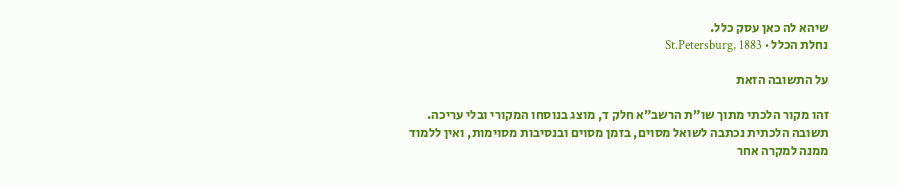שיהא לה כאן עסק כלל.
נחלת הכלל · St.Petersburg, 1883

על התשובה הזאת

זהו מקור הלכתי מתוך שו״ת הרשב״א חלק ד, מוצג בנוסחו המקורי ובלי עריכה. תשובה הלכתית נכתבה לשואל מסוים, בזמן מסוים ובנסיבות מסוימות, ואין ללמוד ממנה למקרה אחר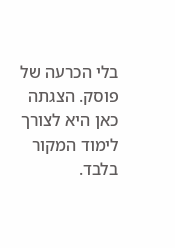בלי הכרעה של פוסק. הצגתה כאן היא לצורך לימוד המקור בלבד.